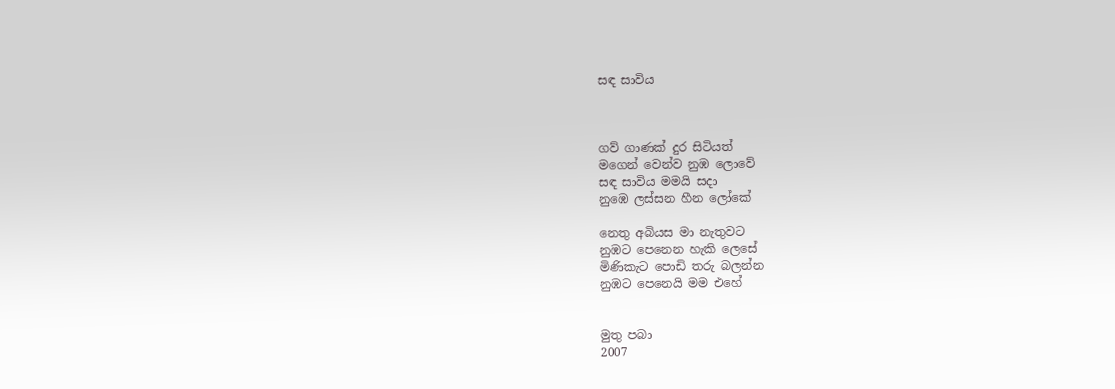සඳ සාවිය



ගව් ගාණක් දුර සිටියත්
මගෙන් වෙන්ව නුඹ ලොවේ
සඳ සාවිය මමයි සදා
නුඹෙ ලස්සන හීන ලෝකේ

නෙතු අබියස මා නැතුවට
නුඹට පෙනෙන හැකි ලෙසේ
මිණිකැට පොඩි තරු බලන්න
නුඹට පෙනෙයි මම එහේ


මුතු පබා
2007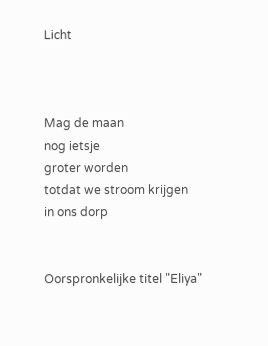Licht



Mag de maan
nog ietsje
groter worden
totdat we stroom krijgen
in ons dorp


Oorspronkelijke titel "Eliya"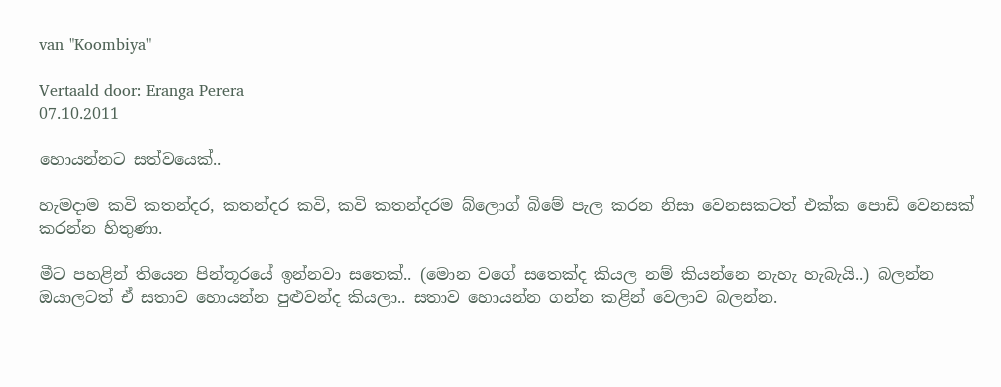van "Koombiya"

Vertaald door: Eranga Perera
07.10.2011

හොයන්නට සත්වයෙක්..

හැමදාම කවි කතන්දර, කතන්දර කවි, කවි කතන්දරම බ්ලොග් බිමේ පැල කරන නිසා වෙනසකටත් එක්ක පොඩි වෙනසක් කරන්න හිතුණා.

මීට පහළින් තියෙන පින්තූරයේ ඉන්නවා සතෙක්.. (මොන වගේ සතෙක්ද කියල නම් කියන්නෙ නැහැ හැබැයි..) බලන්න ඔයාලටත් ඒ සතාව හොයන්න පුළුවන්ද කියලා.. සතාව හොයන්න ගන්න කළින් වෙලාව බලන්න.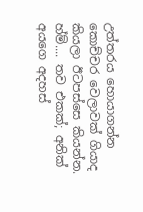උත්තරය හොයාගන්න කොච්චර වෙලාවක් ගියාද කියලා ඊටපස්සෙ කියන්න. හ්ම්.... තව එකක්; අනික් අයගෙ අදහස්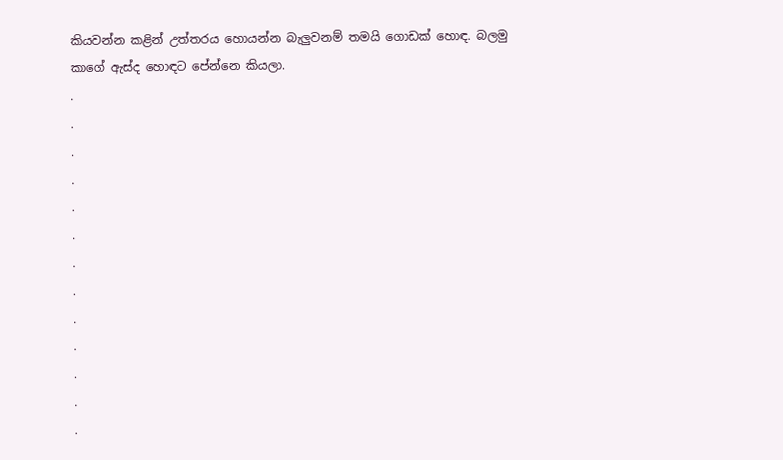කියවන්න කළින් උත්තරය හොයන්න බැලුවනම් තමයි ගොඩක් හොඳ. බලමු කාගේ ඇස්ද හොඳට පේන්නෙ කියලා.
.
.
.
.
.
.
.
.
.
.
.
.
.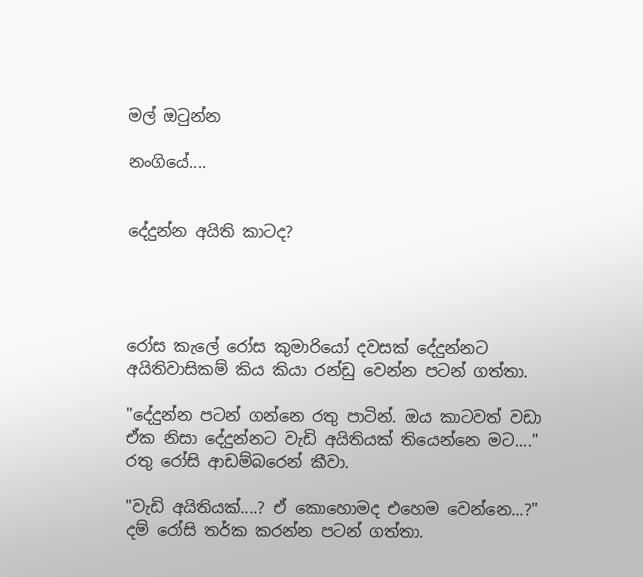මල් ඔටුන්න

නංගියේ....


දේදුන්න අයිති කාටද?




රෝස කැලේ රෝස කුමාරියෝ දවසක් දේදුන්නට අයිතිවාසිකම් කිය කියා රන්ඩු වෙන්න පටන් ගත්තා.

"දේදුන්න පටන් ගන්නෙ රතු පාටින්. ඔය කාටවත් වඩා ඒක නිසා දේදුන්නට වැඩි අයිතියක් තියෙන්නෙ මට...." රතු රෝසි ආඩම්බරෙන් කීවා.

"වැඩි අයිතියක්....? ඒ කොහොමද එහෙම වෙන්නෙ...?" දම් රෝසි තර්ක කරන්න පටන් ගත්තා.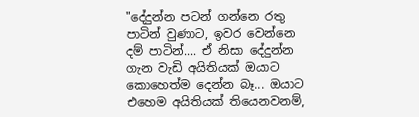"දේදුන්න පටන් ගන්නෙ රතු පාටින් වුණාට, ඉවර වෙන්නෙ දම් පාටින්.... ඒ නිසා දේදුන්න ගැන වැඩි අයිතියක් ඔයාට කොහෙත්ම දෙන්න බෑ... ඔයාට එහෙම අයිතියක් තියෙනවනම්,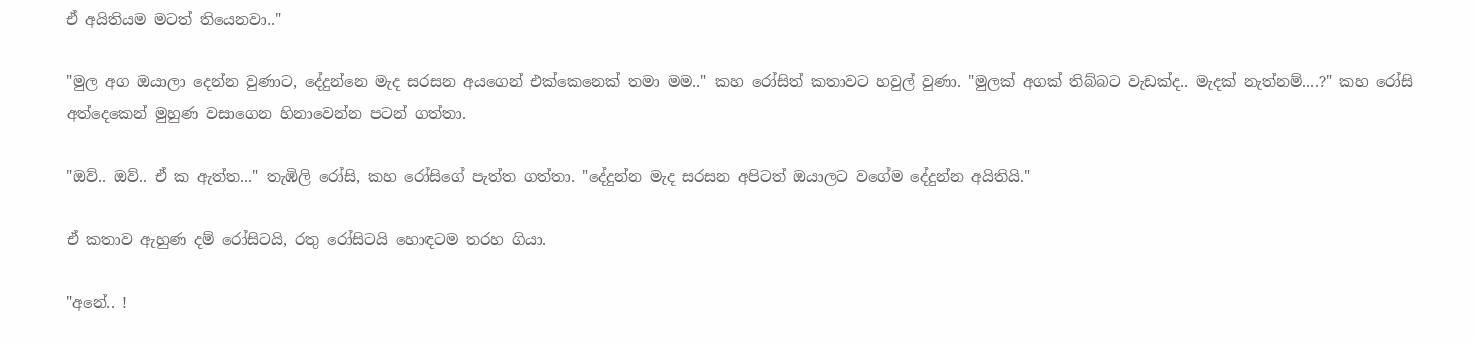ඒ අයිතියම මටත් තියෙනවා.."

"මුල අග ඔයාලා දෙන්න වුණාට, දේදුන්නෙ මැද සරසන අයගෙන් එක්කෙනෙක් තමා මම.." කහ රෝසිත් කතාවට හවුල් වුණා. "මුලක් අගක් තිබ්බට වැඩක්ද.. මැදක් නැත්නම්....?" කහ රෝසි අත්දෙකෙන් මුහුණ වසාගෙන හිනාවෙන්න පටන් ගත්තා.

"ඔව්.. ඔව්.. ඒ ක ඇත්ත..." තැඹිලි රෝසි, කහ රෝසිගේ පැත්ත ගත්තා. "දේදුන්න මැද සරසන අපිටත් ඔයාලට වගේම දේදුන්න අයිතියි."

ඒ කතාව ඇහුණ දම් රෝසිටයි, රතු රෝසිටයි හොඳටම තරහ ගියා.

"අනේ.. !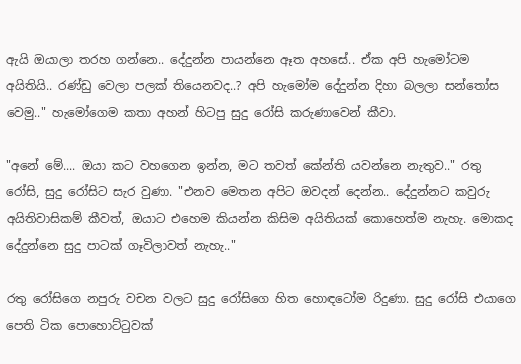ඇයි ඔයාලා තරහ ගන්නෙ.. දේදුන්න පායන්නෙ ඈත අහසේ.. ඒක අපි හැමෝටම අයිතියි.. රණ්ඩු වෙලා පලක් තියෙනවද..? අපි හැමෝම දේදුන්න දිහා බලලා සන්තෝස වෙමු.." හැමෝගෙම කතා අහන් හිටපු සුදු රෝසි කරුණාවෙන් කීවා.

"අනේ මේ.... ඔයා කට වහගෙන ඉන්න, මට තවත් කේන්ති යවන්නෙ නැතුව.." රතු රෝසි, සුදු රෝසිට සැර වුණා. "එනව මෙතන අපිට ඔවදන් දෙන්න.. දේදුන්නට කවුරු අයිතිවාසිකම් කීවත්, ඔයාට එහෙම කියන්න කිසිම අයිතියක් කොහෙත්ම නැහැ. මොකද දේදුන්නෙ සුදු පාටක් ගෑවිලාවත් නැහැ.."

රතු රෝසිගෙ නපුරු වචන වලට සුදු රෝසිගෙ හිත හොඳටෝම රිදුණා. සුදු රෝසි එයාගෙ පෙති ටික පොහොට්ටුවක්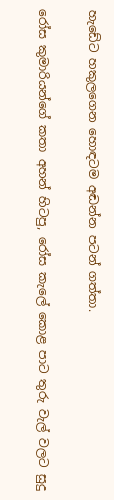හැඩේට හකුලගෙන හොඳටම අඬන්න පටන් ගත්තා.

රෝස කුමාරියන්ගේ කතා අහන් හිටපු, රෝස කැලේ කොළ පාට තුරු වැල් වලට සුදු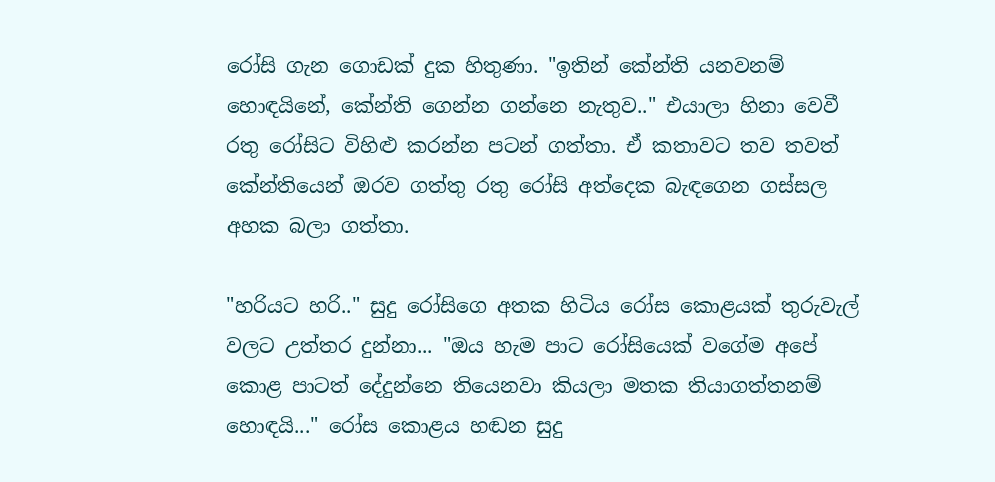රෝසි ගැන ගොඩක් දුක හිතුණා. "ඉතින් කේන්ති යනවනම් හොඳයිනේ, කේන්ති ගෙන්න ගන්නෙ නැතුව.." එයාලා හිනා වෙවී රතු රෝසිට විහිළු කරන්න පටන් ගත්තා. ඒ කතාවට තව තවත් කේන්තියෙන් ඔරව ගත්තු රතු රෝසි අත්දෙක බැඳගෙන ගස්සල අහක බලා ගත්තා.

"හරියට හරි.." සුදු රෝසිගෙ අතක හිටිය රෝස කොළයක් තුරුවැල් වලට උත්තර දුන්නා... "ඔය හැම පාට රෝසියෙක් වගේම අපේ කොළ පාටත් දේදුන්නෙ තියෙනවා කියලා මතක තියාගත්තනම් හොඳයි..." රෝස කොළය හඬන සුදු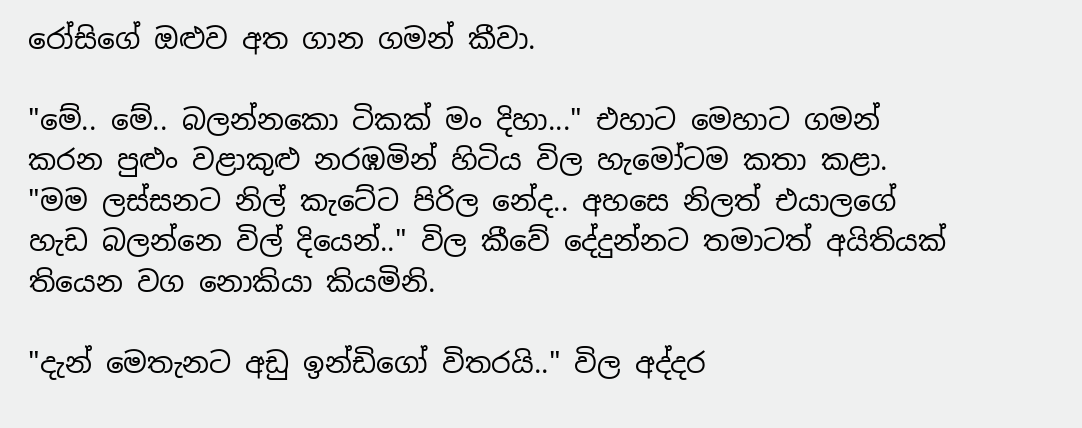රෝසිගේ ඔළුව අත ගාන ගමන් කීවා.

"මේ.. මේ.. බලන්නකො ටිකක් මං දිහා..." එහාට මෙහාට ගමන් කරන පුළුං වළාකුළු නරඹමින් හිටිය විල හැමෝටම කතා කළා. "මම ලස්සනට නිල් කැටේට පිරිල නේද.. අහසෙ නිලත් එයාලගේ හැඩ බලන්නෙ විල් දියෙන්.." විල කීවේ දේදුන්නට තමාටත් අයිතියක් තියෙන වග නොකියා කියමිනි.

"දැන් මෙතැනට අඩු ඉන්ඩිගෝ විතරයි.." විල අද්දර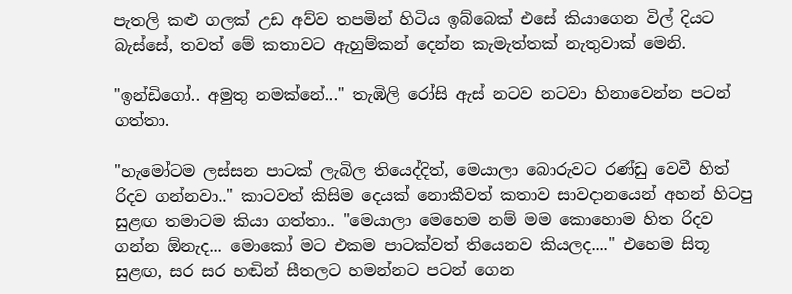පැතලි කළු ගලක් උඩ අව්ව තපමින් හිටිය ඉබ්බෙක් එසේ කියාගෙන විල් දියට බැස්සේ, තවත් මේ කතාවට ඇහුම්කන් දෙන්න කැමැත්තක් නැතුවාක් මෙනි.

"ඉන්ඩිගෝ.. අමුතු නමක්නේ..." තැඹිලි රෝසි ඇස් නටව නටවා හිනාවෙන්න පටන් ගත්තා.

"හැමෝටම ලස්සන පාටක් ලැබිල තියෙද්දිත්, මෙයාලා බොරුවට රණ්ඩු වෙවී හිත් රිදව ගන්නවා.." කාටවත් කිසිම දෙයක් නොකීවත් කතාව සාවදානයෙන් අහන් හිටපු සුළඟ තමාටම කියා ගත්තා.. "මෙයාලා මෙහෙම නම් මම කොහොම හිත රිදව ගන්න ඕනැද... මොකෝ මට එකම පාටක්වත් තියෙනව කියලද...." එහෙම සිතූ සුළඟ, සර සර හඬින් සීතලට හමන්නට පටන් ගෙන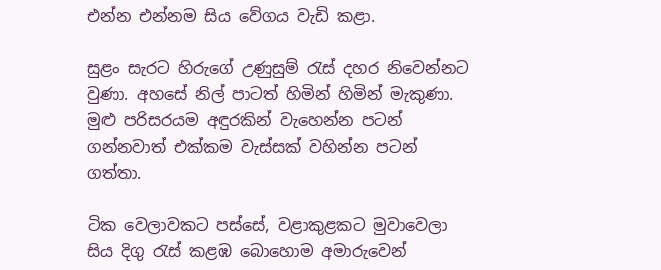එන්න එන්නම සිය වේගය වැඩි කළා.

සුළං සැරට හිරුගේ උණුසුම් රැස් දහර නිවෙන්නට වුණා. අහසේ නිල් පාටත් හිමින් හිමින් මැකුණා. මුළු පරිසරයම අඳුරකින් වැහෙන්න පටන් ගන්නවාත් එක්කම වැස්සක් වහින්න පටන් ගත්තා.

ටික වෙලාවකට පස්සේ, වළාකුළකට මුවාවෙලා සිය දිගු රැස් කළඹ බොහොම අමාරුවෙන්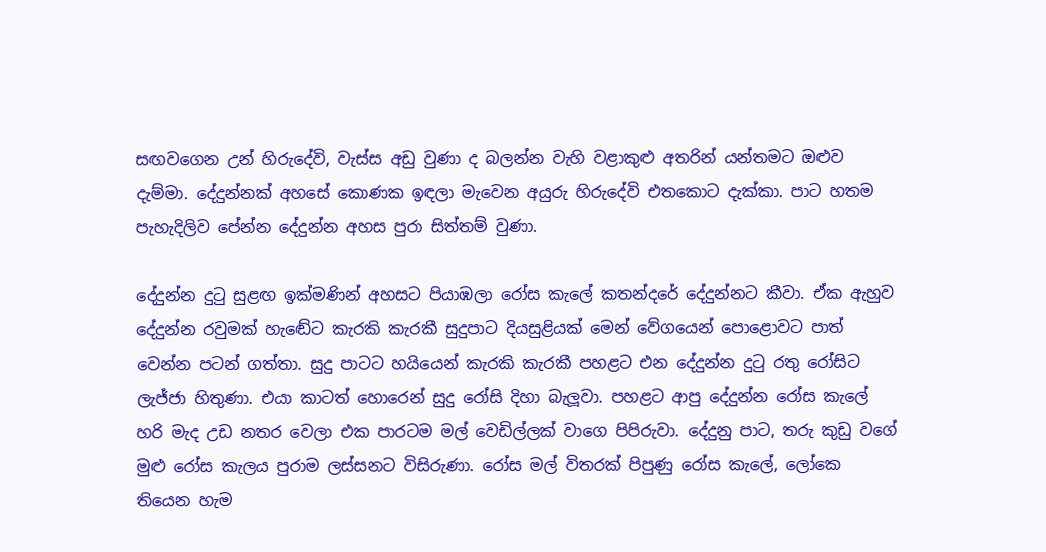සඟවගෙන උන් හිරුදේවි, වැස්ස අඩු වුණා ද බලන්න වැහි වළාකුළු අතරින් යන්තමට ඔළුව දැම්මා. දේදුන්නක් අහසේ කොණක ඉඳලා මැවෙන අයුරු හිරුදේවි එතකොට දැක්කා. පාට හතම පැහැදිලිව පේන්න දේදුන්න අහස පුරා සිත්තම් වුණා.

දේදුන්න දුටු සුළඟ ඉක්මණින් අහසට පියාඹලා රෝස කැලේ කතන්දරේ දේදුන්නට කීවා. ඒක ඇහුව දේදුන්න රවුමක් හැඬේට කැරකි කැරකී සුදුපාට දියසුළියක් මෙන් වේගයෙන් පොළොවට පාත් වෙන්න පටන් ගත්තා. සුදු පාටට හයියෙන් කැරකි කැරකී පහළට එන දේදුන්න දුටු රතු රෝසිට ලැජ්ජා හිතුණා. එයා කාටත් හොරෙන් සුදු රෝසි දිහා බැලූවා. පහළට ආපු දේදුන්න රෝස කැලේ හරි මැද උඩ නතර වෙලා එක පාරටම මල් වෙඩිල්ලක් වාගෙ පිපිරුවා. දේදුනු පාට, තරු කුඩු වගේ මුළු රෝස කැලය පුරාම ලස්සනට විසිරුණා. රෝස මල් විතරක් පිපුණු රෝස කැලේ, ලෝකෙ තියෙන හැම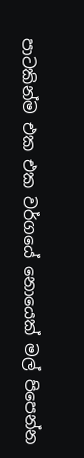පාටකින්ම එක එක වර්ගයේ නොයෙක් මල් පිපෙන්න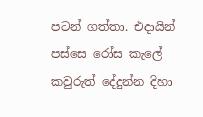පටන් ගත්තා. එදායින් පස්සෙ රෝස කැලේ කවුරුත් දේදුන්න දිහා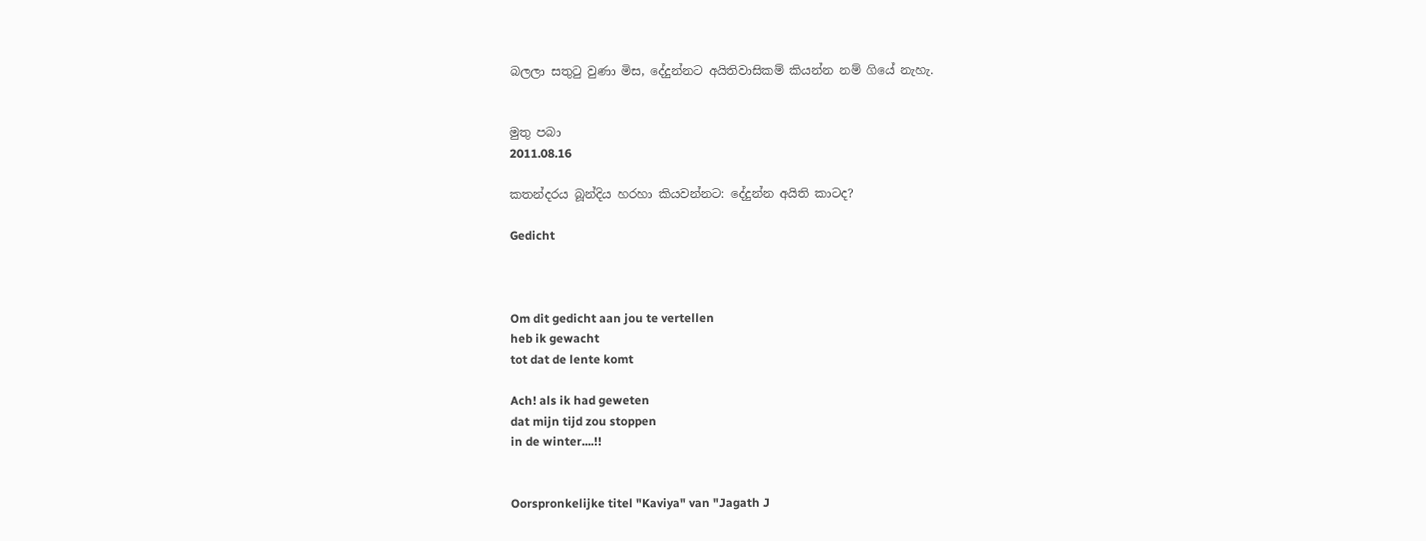බලලා සතුටු වුණා මිස, දේදුන්නට අයිතිවාසිකම් කියන්න නම් ගියේ නැහැ.


මුතු පබා
2011.08.16

කතන්දරය බූන්දිය හරහා කියවන්නට: දේදුන්න අයිති කාටද?

Gedicht



Om dit gedicht aan jou te vertellen
heb ik gewacht
tot dat de lente komt

Ach! als ik had geweten
dat mijn tijd zou stoppen
in de winter....!!


Oorspronkelijke titel "Kaviya" van "Jagath J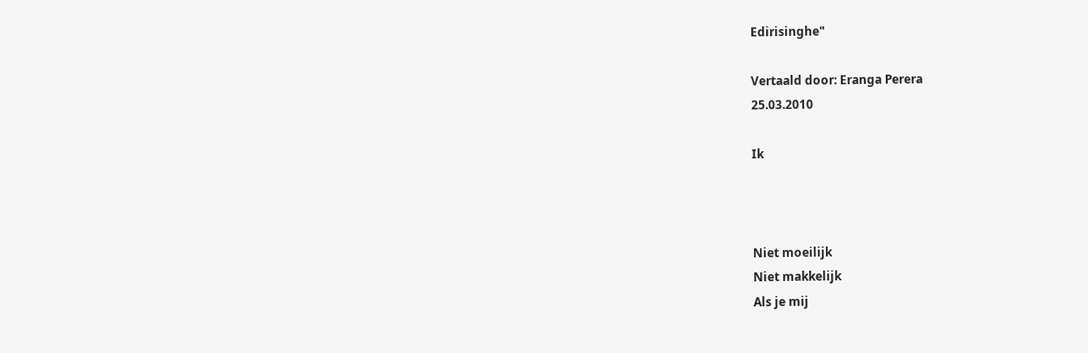Edirisinghe"

Vertaald door: Eranga Perera
25.03.2010

Ik



Niet moeilijk
Niet makkelijk
Als je mij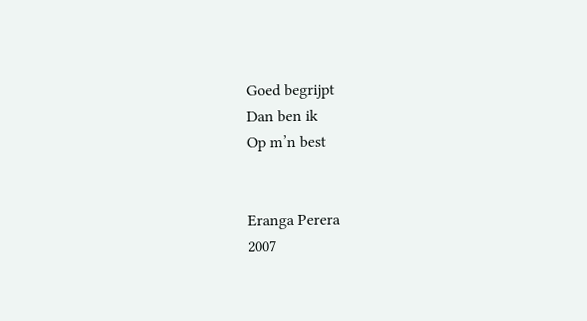Goed begrijpt
Dan ben ik
Op m’n best


Eranga Perera
2007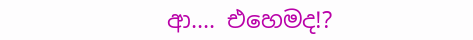ආ.... එහෙමද!?